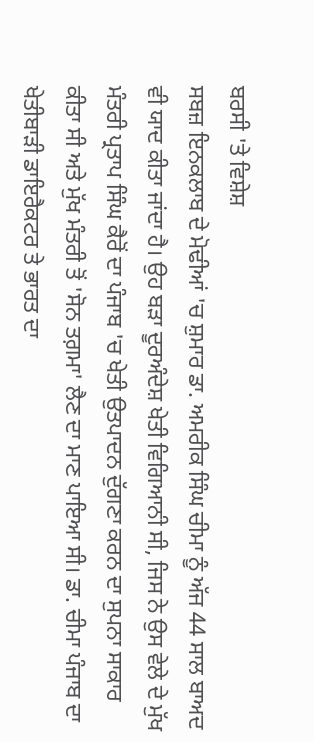ਬਰਸੀ 'ਤੇ ਵਿਸ਼ੇਸ਼
ਸਬਜ਼ ਇਨਕਲਾਬ ਦੇ ਮੋਢੀਆਂ 'ਚ ਸ਼ੁਮਾਰ ਡਾ. ਅਮਰੀਕ ਸਿੰਘ ਚੀਮਾ ਨੂੰ ਅੱਜ 44 ਸਾਲ ਬਾਅਦ ਵੀ ਯਾਦ ਕੀਤਾ ਜਾਂਦਾ ਹੈ। ਉਹ ਬੜਾ ਦੂਰਅੰਦੇਸ਼ ਖੇਤੀ ਵਿਗਿਆਨੀ ਸੀ, ਜਿਸ ਨੇ ਉਸ ਵੇਲੇ ਦੇ ਮੁੱਖ ਮੰਤਰੀ ਪ੍ਰਤਾਪ ਸਿੰਘ ਕੈਰੋਂ ਦਾ ਪੰਜਾਬ 'ਚ ਖੇਤੀ ਉਤਪਾਦਨ ਦੁੱਗਣਾ ਕਰਨ ਦਾ ਸੁਪਨਾ ਸਾਕਾਰ ਕੀਤਾ ਸੀ ਅਤੇ ਮੁੱਖ ਮੰਤਰੀ ਤੋਂ 'ਸੋਨ ਤਗ਼ਮਾ' ਲੈਣ ਦਾ ਮਾਣ ਪਾਇਆ ਸੀ। ਡਾ. ਚੀਮਾ ਪੰਜਾਬ ਦਾ ਖੇਤੀਬਾੜੀ ਡਾਇਰੈਕਟਰ ਤੇ ਭਾਰਤ ਦਾ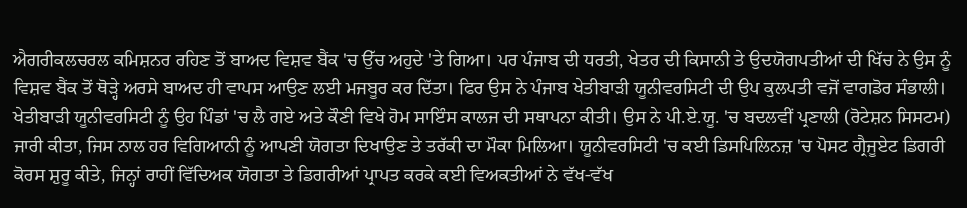ਐਗਰੀਕਲਚਰਲ ਕਮਿਸ਼ਨਰ ਰਹਿਣ ਤੋਂ ਬਾਅਦ ਵਿਸ਼ਵ ਬੈਂਕ 'ਚ ਉੱਚ ਅਹੁਦੇ 'ਤੇ ਗਿਆ। ਪਰ ਪੰਜਾਬ ਦੀ ਧਰਤੀ, ਖੇਤਰ ਦੀ ਕਿਸਾਨੀ ਤੇ ਉਦਯੋਗਪਤੀਆਂ ਦੀ ਖਿੱਚ ਨੇ ਉਸ ਨੂੰ ਵਿਸ਼ਵ ਬੈਂਕ ਤੋਂ ਥੋੜ੍ਹੇ ਅਰਸੇ ਬਾਅਦ ਹੀ ਵਾਪਸ ਆਉਣ ਲਈ ਮਜਬੂਰ ਕਰ ਦਿੱਤਾ। ਫਿਰ ਉਸ ਨੇ ਪੰਜਾਬ ਖੇਤੀਬਾੜੀ ਯੂਨੀਵਰਸਿਟੀ ਦੀ ਉਪ ਕੁਲਪਤੀ ਵਜੋਂ ਵਾਗਡੋਰ ਸੰਭਾਲੀ। ਖੇਤੀਬਾੜੀ ਯੂਨੀਵਰਸਿਟੀ ਨੂੰ ਉਹ ਪਿੰਡਾਂ 'ਚ ਲੈ ਗਏ ਅਤੇ ਕੌਣੀ ਵਿਖੇ ਹੋਮ ਸਾਇੰਸ ਕਾਲਜ ਦੀ ਸਥਾਪਨਾ ਕੀਤੀ। ਉਸ ਨੇ ਪੀ.ਏ.ਯੂ. 'ਚ ਬਦਲਵੀਂ ਪ੍ਰਣਾਲੀ (ਰੋਟੇਸ਼ਨ ਸਿਸਟਮ) ਜਾਰੀ ਕੀਤਾ, ਜਿਸ ਨਾਲ ਹਰ ਵਿਗਿਆਨੀ ਨੂੰ ਆਪਣੀ ਯੋਗਤਾ ਦਿਖਾਉਣ ਤੇ ਤਰੱਕੀ ਦਾ ਮੌਕਾ ਮਿਲਿਆ। ਯੂਨੀਵਰਸਿਟੀ 'ਚ ਕਈ ਡਿਸਪਿਲਿਨਜ਼ 'ਚ ਪੋਸਟ ਗ੍ਰੈਜੂਏਟ ਡਿਗਰੀ ਕੋਰਸ ਸ਼ੁਰੂ ਕੀਤੇ, ਜਿਨ੍ਹਾਂ ਰਾਹੀਂ ਵਿੱਦਿਅਕ ਯੋਗਤਾ ਤੇ ਡਿਗਰੀਆਂ ਪ੍ਰਾਪਤ ਕਰਕੇ ਕਈ ਵਿਅਕਤੀਆਂ ਨੇ ਵੱਖ-ਵੱਖ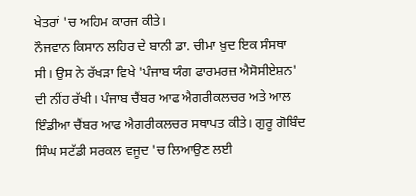ਖੇਤਰਾਂ 'ਚ ਅਹਿਮ ਕਾਰਜ ਕੀਤੇ।
ਨੌਜਵਾਨ ਕਿਸਾਨ ਲਹਿਰ ਦੇ ਬਾਨੀ ਡਾ. ਚੀਮਾ ਖ਼ੁਦ ਇਕ ਸੰਸਥਾ ਸੀ। ਉਸ ਨੇ ਰੱਖੜਾ ਵਿਖੇ 'ਪੰਜਾਬ ਯੰਗ ਫਾਰਮਰਜ਼ ਐਸੋਸੀਏਸ਼ਨ' ਦੀ ਨੀਂਹ ਰੱਖੀ। ਪੰਜਾਬ ਚੈਂਬਰ ਆਫ ਐਗਰੀਕਲਚਰ ਅਤੇ ਆਲ ਇੰਡੀਆ ਚੈਂਬਰ ਆਫ ਐਗਰੀਕਲਚਰ ਸਥਾਪਤ ਕੀਤੇ। ਗੁਰੂ ਗੋਬਿੰਦ ਸਿੰਘ ਸਟੱਡੀ ਸਰਕਲ ਵਜੂਦ 'ਚ ਲਿਆਉਣ ਲਈ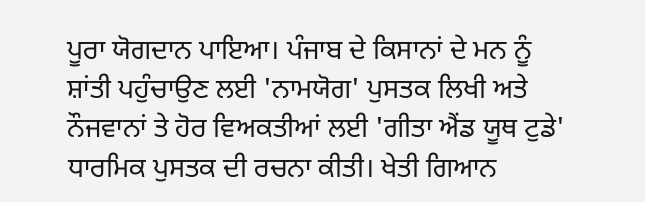ਪੂਰਾ ਯੋਗਦਾਨ ਪਾਇਆ। ਪੰਜਾਬ ਦੇ ਕਿਸਾਨਾਂ ਦੇ ਮਨ ਨੂੰ ਸ਼ਾਂਤੀ ਪਹੁੰਚਾਉਣ ਲਈ 'ਨਾਮਯੋਗ' ਪੁਸਤਕ ਲਿਖੀ ਅਤੇ ਨੌਜਵਾਨਾਂ ਤੇ ਹੋਰ ਵਿਅਕਤੀਆਂ ਲਈ 'ਗੀਤਾ ਐਂਡ ਯੂਥ ਟੁਡੇ' ਧਾਰਮਿਕ ਪੁਸਤਕ ਦੀ ਰਚਨਾ ਕੀਤੀ। ਖੇਤੀ ਗਿਆਨ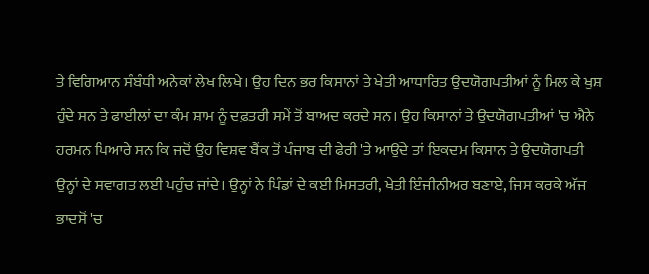ਤੇ ਵਿਗਿਆਨ ਸੰਬੰਧੀ ਅਨੇਕਾਂ ਲੇਖ ਲਿਖੇ। ਉਹ ਦਿਨ ਭਰ ਕਿਸਾਨਾਂ ਤੇ ਖੇਤੀ ਆਧਾਰਿਤ ਉਦਯੋਗਪਤੀਆਂ ਨੂੰ ਮਿਲ ਕੇ ਖੁਸ਼ ਹੁੰਦੇ ਸਨ ਤੇ ਫਾਈਲਾਂ ਦਾ ਕੰਮ ਸ਼ਾਮ ਨੂੰ ਦਫ਼ਤਰੀ ਸਮੇਂ ਤੋਂ ਬਾਅਦ ਕਰਦੇ ਸਨ। ਉਹ ਕਿਸਾਨਾਂ ਤੇ ਉਦਯੋਗਪਤੀਆਂ 'ਚ ਐਨੇ ਹਰਮਨ ਪਿਆਰੇ ਸਨ ਕਿ ਜਦੋਂ ਉਹ ਵਿਸ਼ਵ ਬੈਂਕ ਤੋਂ ਪੰਜਾਬ ਦੀ ਫੇਰੀ 'ਤੇ ਆਉਂਦੇ ਤਾਂ ਇਕਦਮ ਕਿਸਾਨ ਤੇ ਉਦਯੋਗਪਤੀ ਉਨ੍ਹਾਂ ਦੇ ਸਵਾਗਤ ਲਈ ਪਹੁੰਚ ਜਾਂਦੇ। ਉਨ੍ਹਾਂ ਨੇ ਪਿੰਡਾਂ ਦੇ ਕਈ ਮਿਸਤਰੀ, ਖੇਤੀ ਇੰਜੀਨੀਅਰ ਬਣਾਏ, ਜਿਸ ਕਰਕੇ ਅੱਜ ਭਾਦਸੋਂ 'ਚ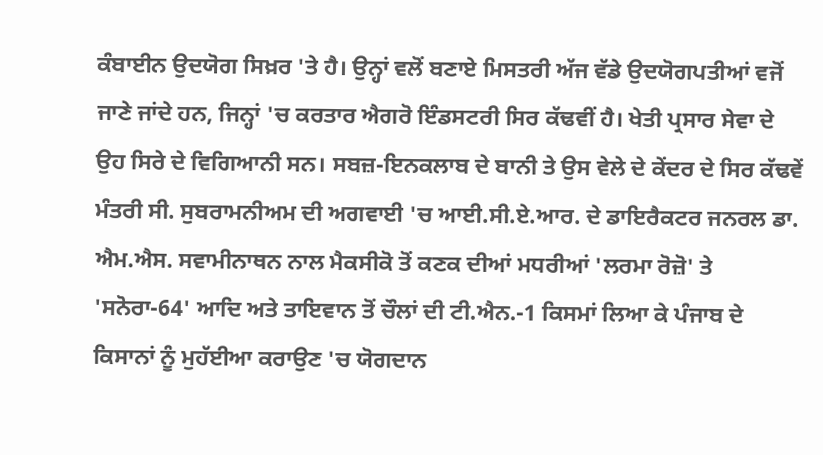ਕੰਬਾਈਨ ਉਦਯੋਗ ਸਿਖ਼ਰ 'ਤੇ ਹੈ। ਉਨ੍ਹਾਂ ਵਲੋਂ ਬਣਾਏ ਮਿਸਤਰੀ ਅੱਜ ਵੱਡੇ ਉਦਯੋਗਪਤੀਆਂ ਵਜੋਂ ਜਾਣੇ ਜਾਂਦੇ ਹਨ, ਜਿਨ੍ਹਾਂ 'ਚ ਕਰਤਾਰ ਐਗਰੋ ਇੰਡਸਟਰੀ ਸਿਰ ਕੱਢਵੀਂ ਹੈ। ਖੇਤੀ ਪ੍ਰਸਾਰ ਸੇਵਾ ਦੇ ਉਹ ਸਿਰੇ ਦੇ ਵਿਗਿਆਨੀ ਸਨ। ਸਬਜ਼-ਇਨਕਲਾਬ ਦੇ ਬਾਨੀ ਤੇ ਉਸ ਵੇਲੇ ਦੇ ਕੇਂਦਰ ਦੇ ਸਿਰ ਕੱਢਵੇਂ ਮੰਤਰੀ ਸੀ. ਸੁਬਰਾਮਨੀਅਮ ਦੀ ਅਗਵਾਈ 'ਚ ਆਈ.ਸੀ.ਏ.ਆਰ. ਦੇ ਡਾਇਰੈਕਟਰ ਜਨਰਲ ਡਾ. ਐਮ.ਐਸ. ਸਵਾਮੀਨਾਥਨ ਨਾਲ ਮੈਕਸੀਕੋ ਤੋਂ ਕਣਕ ਦੀਆਂ ਮਧਰੀਆਂ 'ਲਰਮਾ ਰੋਜ਼ੋ' ਤੇ 'ਸਨੋਰਾ-64' ਆਦਿ ਅਤੇ ਤਾਇਵਾਨ ਤੋਂ ਚੌਲਾਂ ਦੀ ਟੀ.ਐਨ.-1 ਕਿਸਮਾਂ ਲਿਆ ਕੇ ਪੰਜਾਬ ਦੇ ਕਿਸਾਨਾਂ ਨੂੰ ਮੁਹੱਈਆ ਕਰਾਉਣ 'ਚ ਯੋਗਦਾਨ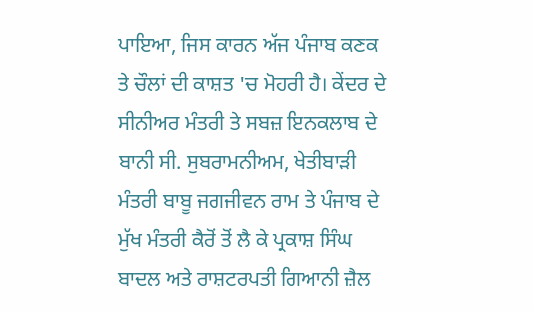ਪਾਇਆ, ਜਿਸ ਕਾਰਨ ਅੱਜ ਪੰਜਾਬ ਕਣਕ ਤੇ ਚੌਲਾਂ ਦੀ ਕਾਸ਼ਤ 'ਚ ਮੋਹਰੀ ਹੈ। ਕੇਂਦਰ ਦੇ ਸੀਨੀਅਰ ਮੰਤਰੀ ਤੇ ਸਬਜ਼ ਇਨਕਲਾਬ ਦੇ ਬਾਨੀ ਸੀ. ਸੁਬਰਾਮਨੀਅਮ, ਖੇਤੀਬਾੜੀ ਮੰਤਰੀ ਬਾਬੂ ਜਗਜੀਵਨ ਰਾਮ ਤੇ ਪੰਜਾਬ ਦੇ ਮੁੱਖ ਮੰਤਰੀ ਕੈਰੋਂ ਤੋਂ ਲੈ ਕੇ ਪ੍ਰਕਾਸ਼ ਸਿੰਘ ਬਾਦਲ ਅਤੇ ਰਾਸ਼ਟਰਪਤੀ ਗਿਆਨੀ ਜ਼ੈਲ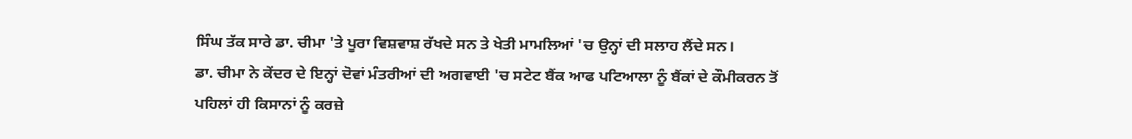ਸਿੰਘ ਤੱਕ ਸਾਰੇ ਡਾ. ਚੀਮਾ 'ਤੇ ਪੂਰਾ ਵਿਸ਼ਵਾਸ਼ ਰੱਖਦੇ ਸਨ ਤੇ ਖੇਤੀ ਮਾਮਲਿਆਂ 'ਚ ਉਨ੍ਹਾਂ ਦੀ ਸਲਾਹ ਲੈਂਦੇ ਸਨ।
ਡਾ. ਚੀਮਾ ਨੇ ਕੇਂਦਰ ਦੇ ਇਨ੍ਹਾਂ ਦੋਵਾਂ ਮੰਤਰੀਆਂ ਦੀ ਅਗਵਾਈ 'ਚ ਸਟੇਟ ਬੈਂਕ ਆਫ ਪਟਿਆਲਾ ਨੂੰ ਬੈਂਕਾਂ ਦੇ ਕੌਮੀਕਰਨ ਤੋਂ ਪਹਿਲਾਂ ਹੀ ਕਿਸਾਨਾਂ ਨੂੰ ਕਰਜ਼ੇ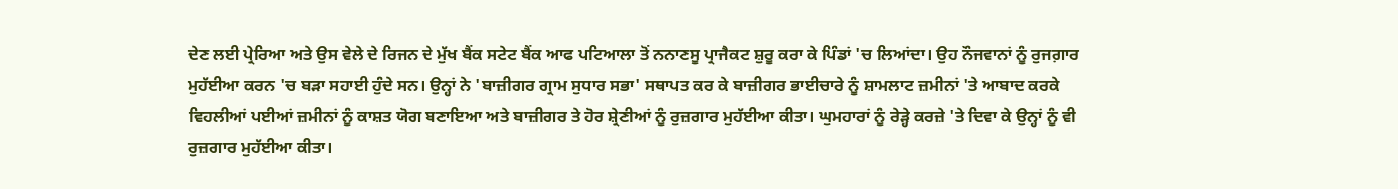ਦੇਣ ਲਈ ਪ੍ਰੇਰਿਆ ਅਤੇ ਉਸ ਵੇਲੇ ਦੇ ਰਿਜਨ ਦੇ ਮੁੱਖ ਬੈਂਕ ਸਟੇਟ ਬੈਂਕ ਆਫ ਪਟਿਆਲਾ ਤੋਂ ਨਨਾਣਸੂ ਪ੍ਰਾਜੈਕਟ ਸ਼ੁਰੂ ਕਰਾ ਕੇ ਪਿੰਡਾਂ 'ਚ ਲਿਆਂਦਾ। ਉਹ ਨੌਜਵਾਨਾਂ ਨੂੰ ਰੁਜਗ਼ਾਰ ਮੁਹੱਈਆ ਕਰਨ 'ਚ ਬੜਾ ਸਹਾਈ ਹੁੰਦੇ ਸਨ। ਉਨ੍ਹਾਂ ਨੇ 'ਬਾਜ਼ੀਗਰ ਗ੍ਰਾਮ ਸੁਧਾਰ ਸਭਾ' ਸਥਾਪਤ ਕਰ ਕੇ ਬਾਜ਼ੀਗਰ ਭਾਈਚਾਰੇ ਨੂੰ ਸ਼ਾਮਲਾਟ ਜ਼ਮੀਨਾਂ 'ਤੇ ਆਬਾਦ ਕਰਕੇ ਵਿਹਲੀਆਂ ਪਈਆਂ ਜ਼ਮੀਨਾਂ ਨੂੰ ਕਾਸ਼ਤ ਯੋਗ ਬਣਾਇਆ ਅਤੇ ਬਾਜ਼ੀਗਰ ਤੇ ਹੋਰ ਸ਼੍ਰੇਣੀਆਂ ਨੂੰ ਰੁਜ਼ਗਾਰ ਮੁਹੱਈਆ ਕੀਤਾ। ਘੁਮਹਾਰਾਂ ਨੂੰ ਰੇੜ੍ਹੇ ਕਰਜ਼ੇ 'ਤੇ ਦਿਵਾ ਕੇ ਉਨ੍ਹਾਂ ਨੂੰ ਵੀ ਰੁਜ਼ਗਾਰ ਮੁਹੱਈਆ ਕੀਤਾ।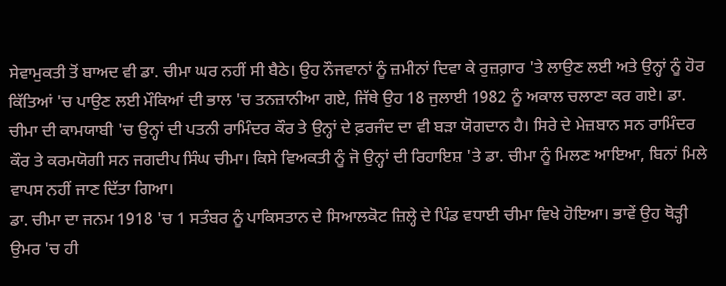ਸੇਵਾਮੁਕਤੀ ਤੋਂ ਬਾਅਦ ਵੀ ਡਾ. ਚੀਮਾ ਘਰ ਨਹੀਂ ਸੀ ਬੈਠੇ। ਉਹ ਨੌਜਵਾਨਾਂ ਨੂੰ ਜ਼ਮੀਨਾਂ ਦਿਵਾ ਕੇ ਰੁਜ਼ਗ਼ਾਰ 'ਤੇ ਲਾਉਣ ਲਈ ਅਤੇ ਉਨ੍ਹਾਂ ਨੂੰ ਹੋਰ ਕਿੱਤਿਆਂ 'ਚ ਪਾਉਣ ਲਈ ਮੌਕਿਆਂ ਦੀ ਭਾਲ 'ਚ ਤਨਜ਼ਾਨੀਆ ਗਏ, ਜਿੱਥੇ ਉਹ 18 ਜੁਲਾਈ 1982 ਨੂੰ ਅਕਾਲ ਚਲਾਣਾ ਕਰ ਗਏ। ਡਾ. ਚੀਮਾ ਦੀ ਕਾਮਯਾਬੀ 'ਚ ਉਨ੍ਹਾਂ ਦੀ ਪਤਨੀ ਰਾਮਿੰਦਰ ਕੌਰ ਤੇ ਉਨ੍ਹਾਂ ਦੇ ਫ਼ਰਜੰਦ ਦਾ ਵੀ ਬੜਾ ਯੋਗਦਾਨ ਹੈ। ਸਿਰੇ ਦੇ ਮੇਜ਼ਬਾਨ ਸਨ ਰਾਮਿੰਦਰ ਕੌਰ ਤੇ ਕਰਮਯੋਗੀ ਸਨ ਜਗਦੀਪ ਸਿੰਘ ਚੀਮਾ। ਕਿਸੇ ਵਿਅਕਤੀ ਨੂੰ ਜੋ ਉਨ੍ਹਾਂ ਦੀ ਰਿਹਾਇਸ਼ 'ਤੇ ਡਾ. ਚੀਮਾ ਨੂੰ ਮਿਲਣ ਆਇਆ, ਬਿਨਾਂ ਮਿਲੇ ਵਾਪਸ ਨਹੀਂ ਜਾਣ ਦਿੱਤਾ ਗਿਆ।
ਡਾ. ਚੀਮਾ ਦਾ ਜਨਮ 1918 'ਚ 1 ਸਤੰਬਰ ਨੂੰ ਪਾਕਿਸਤਾਨ ਦੇ ਸਿਆਲਕੋਟ ਜ਼ਿਲ੍ਹੇ ਦੇ ਪਿੰਡ ਵਧਾਈ ਚੀਮਾ ਵਿਖੇ ਹੋਇਆ। ਭਾਵੇਂ ਉਹ ਥੋੜ੍ਹੀ ਉਮਰ 'ਚ ਹੀ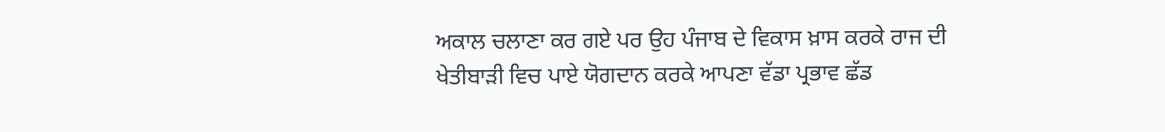ਅਕਾਲ ਚਲਾਣਾ ਕਰ ਗਏ ਪਰ ਉਹ ਪੰਜਾਬ ਦੇ ਵਿਕਾਸ ਖ਼ਾਸ ਕਰਕੇ ਰਾਜ ਦੀ ਖੇਤੀਬਾੜੀ ਵਿਚ ਪਾਏ ਯੋਗਦਾਨ ਕਰਕੇ ਆਪਣਾ ਵੱਡਾ ਪ੍ਰਭਾਵ ਛੱਡ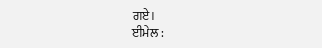ਗਏ।
ਈਮੇਲ :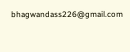bhagwandass226@gmail.com